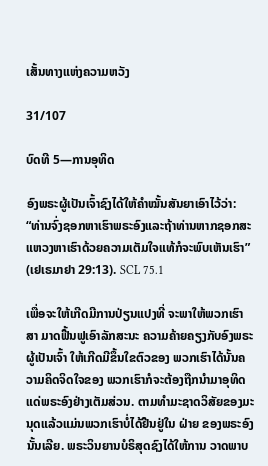ເສັ້ນທາງແຫ່ງຄວາມຫວັງ

31/107

ບົດທີ 5—ການອຸທິດ

ອົງພຣະຜູ້ເປັນເຈົ້າຊົງໄດ້ໃຫ້ຄຳໝັ້ນສັນຍາເອົາໄວ້ວ່າ: “ທ່ານຈົ່ງຊອກຫາເຮົາພຣະອົງແລະຖ້າທ່ານຫາກຊອກສະ ແຫວງຫາເຮົາດ້ວຍຄວາມເຕັມໃຈແທ້ກໍຈະພົບເຫັນເຮົາ” (ເຢເຣມາຢາ 29:13). SCL 75.1

ເພື່ອຈະໃຫ້ເກີດມີການປ່ຽນແປງທີ່ ຈະພາໃຫ້ພວກເຮົາສາ ມາດຟື້ນຟູເອົາລັກສະນະ ຄວາມຄ້າຍຄຽງກັບອົງພຣະຜູ້ເປັນເຈົ້າ ໃຫ້ເກີດມີຂຶ້ນໃຂຕົວຂອງ ພວກເຮົາໄດ້ນັ້ນຄວາມຄິດຈິດໃຈຂອງ ພວກເຮົາກໍຈະຕ້ອງຖືກນຳມາອຸທິດແດ່ພຣະອົງຢ່າງເຕັມສ່ວນ. ຕາມທຳມະຊາດວິສັຍຂອງມະນຸດແລ້ວແມ່ນພວກເຮົາບໍ່ໄດ້ຢືນຢູ່ໃນ ຝ່າຍ ຂອງພຣະອົງນັ້ນເລີຍ. ພຣະວິນຍານບໍຣິສຸດຊົງໄດ້ໃຫ້ການ ວາດພາບ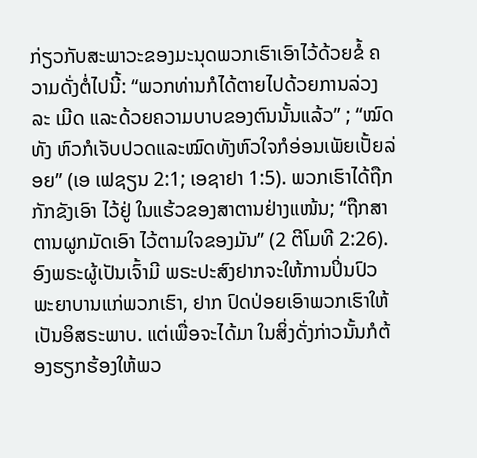ກ່ຽວກັບສະພາວະຂອງມະນຸດພວກເຮົາເອົາໄວ້ດ້ວຍຂໍ້ ຄວາມດັ່ງຕໍ່ໄປນີ້: “ພວກທ່ານກໍໄດ້ຕາຍໄປດ້ວຍການລ່ວງລະ ເມີດ ແລະດ້ວຍຄວາມບາບຂອງຕົນນັ້ນແລ້ວ” ; “ໝົດທັງ ຫົວກໍເຈັບປວດແລະໝົດທັງຫົວໃຈກໍອ່ອນເພັຍເປັ້ຍລ່ອຍ” (ເອ ເຟຊຽນ 2:1; ເອຊາຢາ 1:5). ພວກເຮົາໄດ້ຖືກກັກຂັງເອົາ ໄວ້ຢູ່ ໃນແຮ້ວຂອງສາຕານຢ່າງແໜ້ນ; “ຖືກສາຕານຜູກມັດເອົາ ໄວ້ຕາມໃຈຂອງມັນ” (2 ຕີໂມທີ 2:26). ອົງພຣະຜູ້ເປັນເຈົ້າມີ ພຣະປະສົງຢາກຈະໃຫ້ການປິ່ນປົວພະຍາບານແກ່ພວກເຮົາ, ຢາກ ປົດປ່ອຍເອົາພວກເຮົາໃຫ້ເປັນອິສຣະພາບ. ແຕ່ເພື່ອຈະໄດ້ມາ ໃນສິ່ງດັ່ງກ່າວນັ້ນກໍຕ້ອງຮຽກຮ້ອງໃຫ້ພວ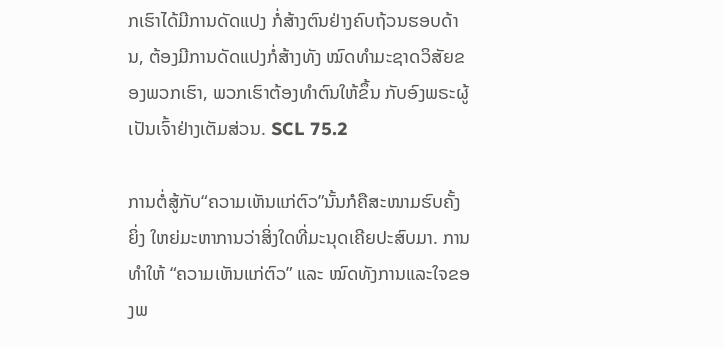ກເຮົາໄດ້ມີການດັດແປງ ກໍ່ສ້າງຕົນຢ່າງຄົບຖ້ວນຮອບດ້ານ, ຕ້ອງມີການດັດແປງກໍ່ສ້າງທັງ ໝົດທຳມະຊາດວິສັຍຂອງພວກເຮົາ, ພວກເຮົາຕ້ອງທຳຕົນໃຫ້ຂຶ້ນ ກັບອົງພຣະຜູ້ເປັນເຈົ້າຢ່າງເຕັມສ່ວນ. SCL 75.2

ການຕໍ່ສູ້ກັບ“ຄວາມເຫັນແກ່ຕົວ”ນັ້ນກໍຄືສະໜາມຮົບຄັ້ງຍິ່ງ ໃຫຍ່ມະຫາການວ່າສິ່ງໃດທີ່ມະນຸດເຄີຍປະສົບມາ. ການທຳໃຫ້ “ຄວາມເຫັນແກ່ຕົວ” ແລະ ໝົດທັງການແລະໃຈຂອງພ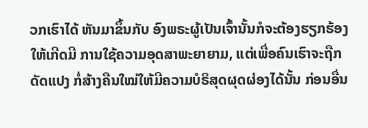ວກເຮົາໄດ້ ຫັນມາຂຶ້ນກັບ ອົງພຣະຜູ້ເປັນເຈົ້ານັ້ນກໍຈະຕ້ອງຮຽກຮ້ອງໃຫ້ເກີດມີ ການໃຊ້ຄວາມອຸດສາພະຍາຍາມ, ແຕ່ເພື່ອຄົນເຮົາຈະຖືກດັດແປງ ກໍ່ສ້າງຄືນໃໝ່ໃຫ້ມີຄວາມບໍຣິສຸດຜຸດຜ່ອງໄດ້ນັ້ນ ກ່ອນອື່ນ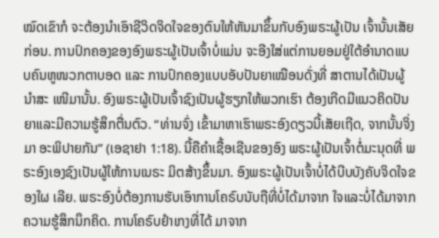ໝົດເຂົາກໍ ຈະຕ້ອງນຳເອົາຊີວິດຈິດໃຈຂອງຕົນໃຫ້ຫັນມາຂຶ້ນກັບອົງພຣະຜູ້ເປັນ ເຈົ້ານັ້ນເສັຍກ່ອນ. ການປົກຄອງຂອງອົງພຣະຜູ້ເປັນເຈົ້າບໍ່ແມ່ນ ຈະອີງໃສ່ແຕ່ການຍອມຢູ່ໃຕ້ອຳນາດແບບຄົນຫູໜວກຕາບອດ ແລະ ການປົກຄອງແບບອັບປັນຍາເໝືອນດັ່ງທີ່ ສາຕານໄດ້ເປັນຜູ້ນຳສະ ເໜີມານັ້ນ. ອົງພຣະຜູ້ເປັນເຈົ້າຊົງເປັນຜູ້ຮຽກໃຫ້ພວກເຮົາ ຕ້ອງເກີດມີແນວຄິດປັນຍາແລະມີຄວາມຮູ້ສຶກຕື່ນຕົວ. “ທ່ານຈົ່ງ ເຂົ້າມາຫາເຮົາພຣະອົງດຽວນີ້ເສັຍເຖີດ, ຈາກນັ້ນຈິ່ງມາ ອະພິປາຍກັນ” (ເອຊາຢາ 1:18). ນີ້ຄືຄຳເຊື້ອເຊີນຂອງອົງ ພຣະຜູ້ເປັນເຈົ້າຕໍ່ມະນຸດທີ່ ພຣະອົງເອງຊົງເປັນຜູ້ໃຫ້ການເນຣະ ມິຕສ້າງຂຶ້ນມາ. ອົງພຣະຜູ້ເປັນເຈົ້າບໍ່ໄດ້ບີບບັງຄັບຈິດໃຈຂອງໃຜ ເລີຍ. ພຣະອົງບໍ່ຕ້ອງການຮັບເອົາການໂຄຣົບນັບຖືທີ່ບໍ່ໄດ້ມາຈາກ ໃຈແລະບໍ່ໄດ້ມາຈາກຄວາມຮູ້ສຶກນຶກຄິດ. ການໂຄຣົບຢຳເກງທີ່ໄດ້ ມາຈາກ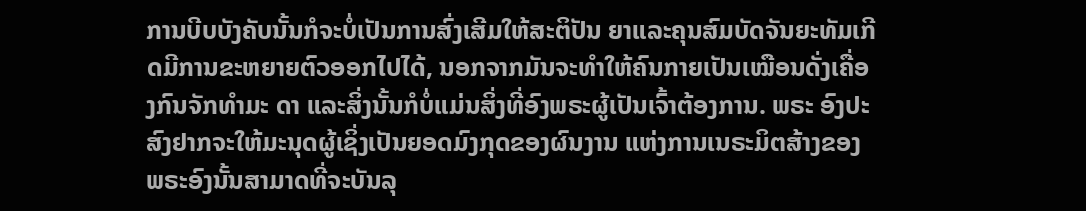ການບີບບັງຄັບນັ້ນກໍຈະບໍ່ເປັນການສົ່ງເສີມໃຫ້ສະຕິປັນ ຍາແລະຄຸນສົມບັດຈັນຍະທັມເກີດມີການຂະຫຍາຍຕົວອອກໄປໄດ້, ນອກຈາກມັນຈະທຳໃຫ້ຄົນກາຍເປັນເໝືອນດັ່ງເຄື່ອງກົນຈັກທຳມະ ດາ ແລະສິ່ງນັ້ນກໍບໍ່ແມ່ນສິ່ງທີ່ອົງພຣະຜູ້ເປັນເຈົ້າຕ້ອງການ. ພຣະ ອົງປະສົງຢາກຈະໃຫ້ມະນຸດຜູ້ເຊິ່ງເປັນຍອດມົງກຸດຂອງຜົນງານ ແຫ່ງການເນຣະມິຕສ້າງຂອງພຣະອົງນັ້ນສາມາດທີ່ຈະບັນລຸ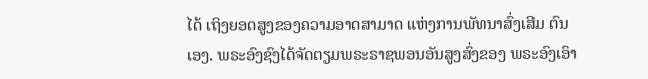ໄດ້ ເຖິງຍອດສູງຂອງຄວາມອາດສາມາດ ແຫ່ງການພັທນາສົ່ງເສີມ ຕົນເອງ. ພຣະອົງຊົງໄດ້ຈັດຕຽມພຣະຣາຊພອນອັນສູງສົ່ງຂອງ ພຣະອົງເອົາ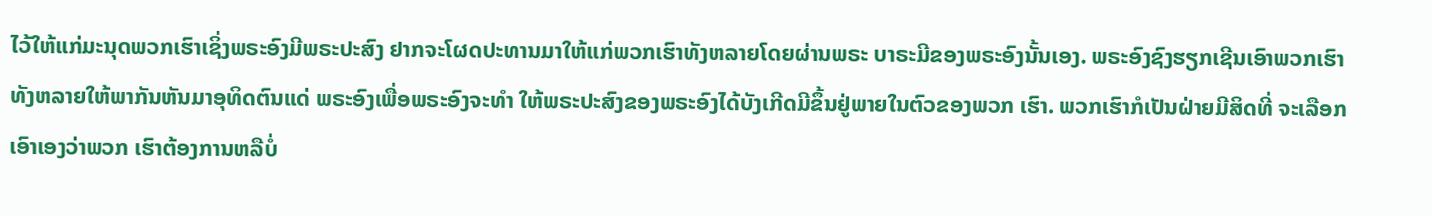ໄວ້ໃຫ້ແກ່ມະນຸດພວກເຮົາເຊິ່ງພຣະອົງມີພຣະປະສົງ ຢາກຈະໂຜດປະທານມາໃຫ້ແກ່ພວກເຮົາທັງຫລາຍໂດຍຜ່ານພຣະ ບາຣະມີຂອງພຣະອົງນັ້ນເອງ. ພຣະອົງຊົງຮຽກເຊີນເອົາພວກເຮົາ ທັງຫລາຍໃຫ້ພາກັນຫັນມາອຸທິດຕົນແດ່ ພຣະອົງເພື່ອພຣະອົງຈະທຳ ໃຫ້ພຣະປະສົງຂອງພຣະອົງໄດ້ບັງເກີດມີຂຶ້ນຢູ່ພາຍໃນຕົວຂອງພວກ ເຮົາ. ພວກເຮົາກໍເປັນຝ່າຍມີສິດທີ່ ຈະເລືອກເອົາເອງວ່າພວກ ເຮົາຕ້ອງການຫລືບໍ່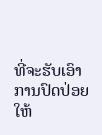ທີ່ຈະຮັບເອົາການປົດປ່ອຍໃຫ້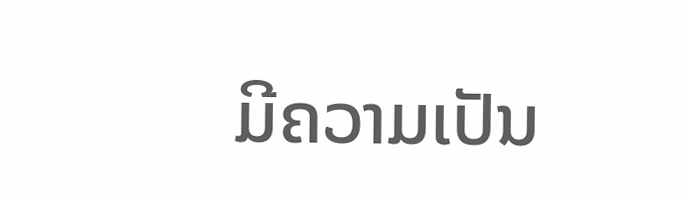ມີຄວາມເປັນ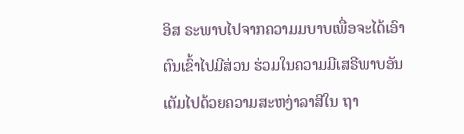ອິສ ຣະພາບໄປຈາກຄວາມມບາບເພື່ອຈະໄດ້ເອົາຕົນເຂົ້າໄປມີສ່ວນ ຮ່ວມໃນຄວາມມີເສຣີພາບອັນເຕັມໄປດ້ວຍຄວາມສະຫງ່າລາສີໃນ ຖາ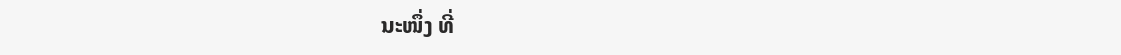ນະໜຶ່ງ ທີ່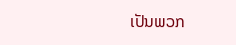ເປັນພວກ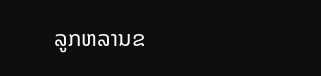ລູກຫລານຂ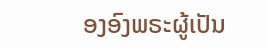ອງອົງພຣະຜູ້ເປັນ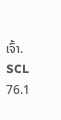ເຈົ້າ. SCL 76.1